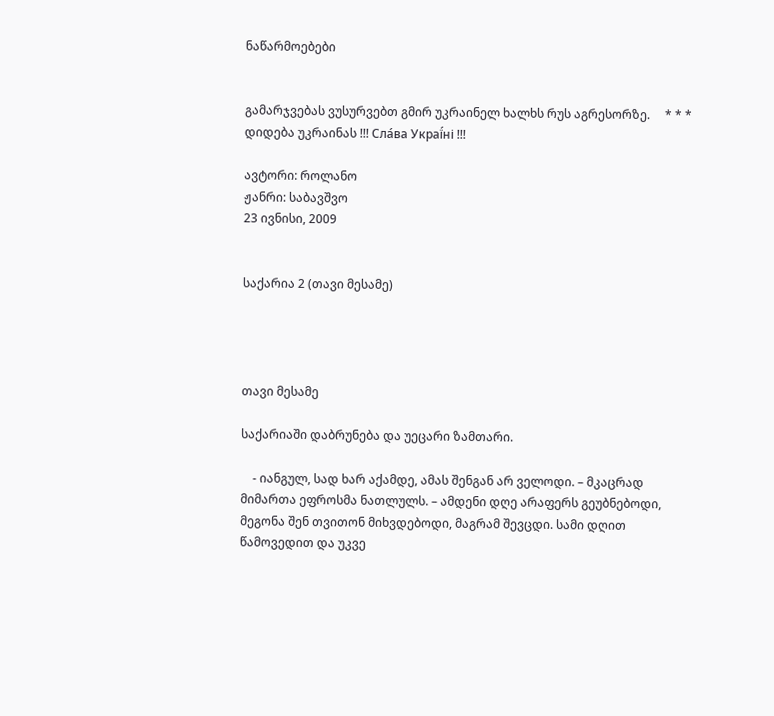ნაწარმოებები


გამარჯვებას ვუსურვებთ გმირ უკრაინელ ხალხს რუს აგრესორზე.     * * *     დიდება უკრაინას !!! Сла́ва Украї́ні !!!

ავტორი: როლანო
ჟანრი: საბავშვო
23 ივნისი, 2009


საქარია 2 (თავი მესამე)




თავი მესამე

საქარიაში დაბრუნება და უეცარი ზამთარი.

    - იანგულ, სად ხარ აქამდე, ამას შენგან არ ველოდი. – მკაცრად მიმართა ეფროსმა ნათლულს. – ამდენი დღე არაფერს გეუბნებოდი, მეგონა შენ თვითონ მიხვდებოდი, მაგრამ შევცდი. სამი დღით წამოვედით და უკვე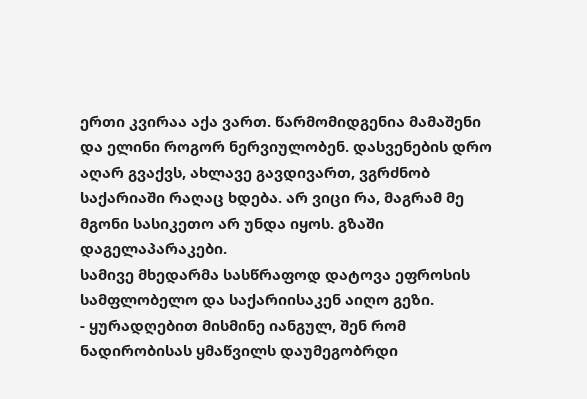ერთი კვირაა აქა ვართ. წარმომიდგენია მამაშენი და ელინი როგორ ნერვიულობენ. დასვენების დრო აღარ გვაქვს, ახლავე გავდივართ, ვგრძნობ საქარიაში რაღაც ხდება. არ ვიცი რა, მაგრამ მე მგონი სასიკეთო არ უნდა იყოს. გზაში დაგელაპარაკები.
სამივე მხედარმა სასწრაფოდ დატოვა ეფროსის სამფლობელო და საქარიისაკენ აიღო გეზი.
- ყურადღებით მისმინე იანგულ, შენ რომ ნადირობისას ყმაწვილს დაუმეგობრდი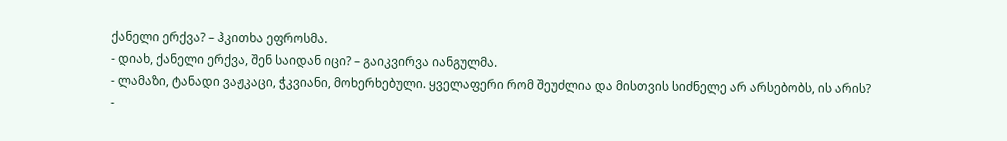ქანელი ერქვა? – ჰკითხა ეფროსმა.
- დიახ, ქანელი ერქვა, შენ საიდან იცი? – გაიკვირვა იანგულმა.
- ლამაზი, ტანადი ვაჟკაცი, ჭკვიანი, მოხერხებული. ყველაფერი რომ შეუძლია და მისთვის სიძნელე არ არსებობს, ის არის?
-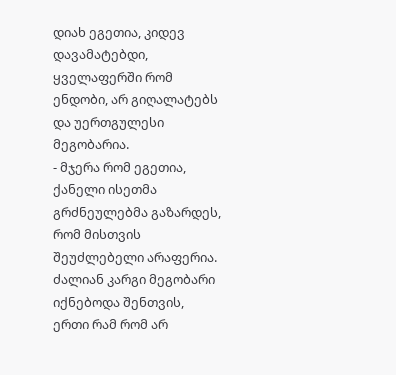დიახ ეგეთია, კიდევ დავამატებდი, ყველაფერში რომ ენდობი, არ გიღალატებს და უერთგულესი მეგობარია.
- მჯერა რომ ეგეთია, ქანელი ისეთმა გრძნეულებმა გაზარდეს, რომ მისთვის შეუძლებელი არაფერია. ძალიან კარგი მეგობარი იქნებოდა შენთვის, ერთი რამ რომ არ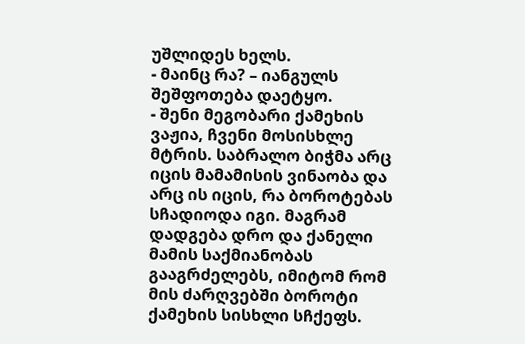უშლიდეს ხელს.
- მაინც რა? – იანგულს შეშფოთება დაეტყო.
- შენი მეგობარი ქამეხის ვაჟია, ჩვენი მოსისხლე მტრის. საბრალო ბიჭმა არც იცის მამამისის ვინაობა და არც ის იცის, რა ბოროტებას სჩადიოდა იგი. მაგრამ დადგება დრო და ქანელი მამის საქმიანობას გააგრძელებს, იმიტომ რომ მის ძარღვებში ბოროტი ქამეხის სისხლი სჩქეფს.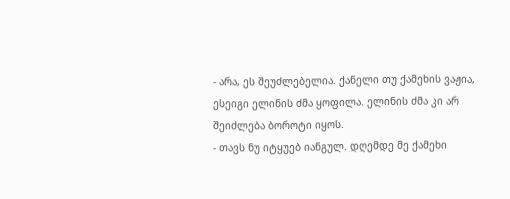- არა, ეს შეუძლებელია. ქანელი თუ ქამეხის ვაჟია, ესეიგი ელინის ძმა ყოფილა. ელინის ძმა კი არ შეიძლება ბოროტი იყოს.
- თავს ნუ იტყუებ იანგულ. დღემდე მე ქამეხი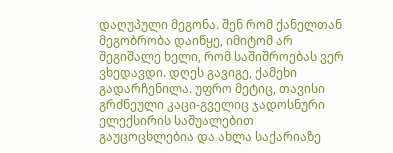დაღუპული მეგონა. შენ რომ ქანელთან მეგობრობა დაიწყე, იმიტომ არ შეგიშალე ხელი, რომ საშიშროებას ვერ ვხედავდი. დღეს გავიგე, ქამეხი გადარჩენილა. უფრო მეტიც, თავისი გრძნეული კაცი-გველიც ჯადოსნური ელექსირის საშუალებით გაუცოცხლებია და ახლა საქარიაზე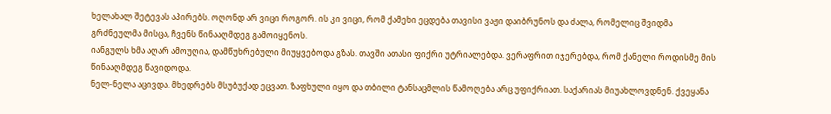ხელახალ შეტევას აპირებს. ოღონდ არ ვიცი როგორ. ის კი ვიცი, რომ ქამეხი ეცდება თავისი ვაჟი დაიბრუნოს და ძალა, რომელიც შვიდმა გრძნეულმა მისცა, ჩვენს წინააღმდეგ გამოიყენოს.
იანგულს ხმა აღარ ამოუღია, დამწუხრებული მიუყვებოდა გზას. თავში ათასი ფიქრი უტრიალებდა. ვერაფრით იჯერებდა, რომ ქანელი როდისმე მის წინააღმდეგ წავიდოდა.
ნელ-ნელა აცივდა. მხედრებს მსუბუქად ეცვათ. ზაფხული იყო და თბილი ტანსაცმლის წამოღება არც უფიქრიათ. საქარიას მიუახლოვდნენ. ქვეყანა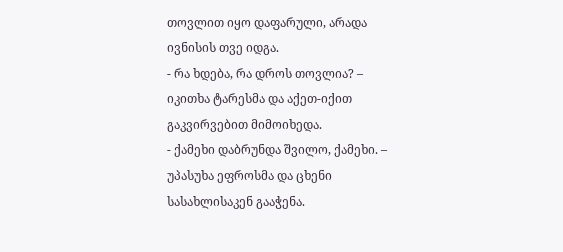თოვლით იყო დაფარული, არადა ივნისის თვე იდგა.
- რა ხდება, რა დროს თოვლია? – იკითხა ტარესმა და აქეთ-იქით გაკვირვებით მიმოიხედა.
- ქამეხი დაბრუნდა შვილო, ქამეხი. – უპასუხა ეფროსმა და ცხენი სასახლისაკენ გააჭენა.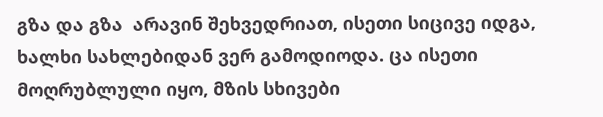გზა და გზა  არავინ შეხვედრიათ, ისეთი სიცივე იდგა, ხალხი სახლებიდან ვერ გამოდიოდა. ცა ისეთი მოღრუბლული იყო, მზის სხივები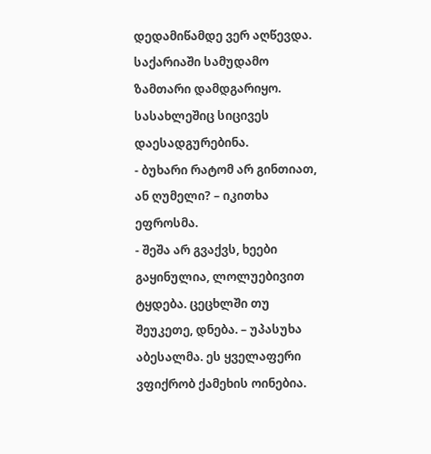დედამიწამდე ვერ აღწევდა. საქარიაში სამუდამო ზამთარი დამდგარიყო.
სასახლეშიც სიცივეს დაესადგურებინა.
- ბუხარი რატომ არ გინთიათ, ან ღუმელი? – იკითხა ეფროსმა.
- შეშა არ გვაქვს, ხეები გაყინულია, ლოლუებივით ტყდება. ცეცხლში თუ შეუკეთე, დნება. – უპასუხა აბესალმა. ეს ყველაფერი ვფიქრობ ქამეხის ოინებია.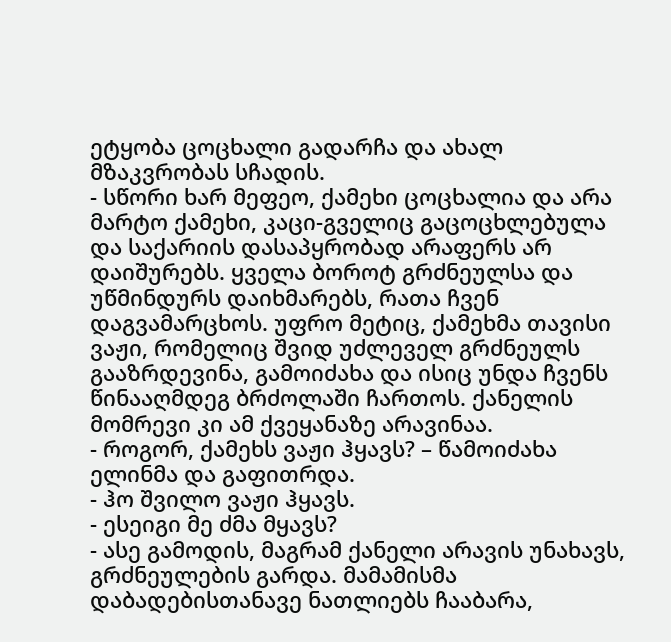ეტყობა ცოცხალი გადარჩა და ახალ მზაკვრობას სჩადის.
- სწორი ხარ მეფეო, ქამეხი ცოცხალია და არა მარტო ქამეხი, კაცი-გველიც გაცოცხლებულა და საქარიის დასაპყრობად არაფერს არ დაიშურებს. ყველა ბოროტ გრძნეულსა და უწმინდურს დაიხმარებს, რათა ჩვენ დაგვამარცხოს. უფრო მეტიც, ქამეხმა თავისი ვაჟი, რომელიც შვიდ უძლეველ გრძნეულს გააზრდევინა, გამოიძახა და ისიც უნდა ჩვენს წინააღმდეგ ბრძოლაში ჩართოს. ქანელის მომრევი კი ამ ქვეყანაზე არავინაა.
- როგორ, ქამეხს ვაჟი ჰყავს? – წამოიძახა ელინმა და გაფითრდა.
- ჰო შვილო ვაჟი ჰყავს.
- ესეიგი მე ძმა მყავს?
- ასე გამოდის, მაგრამ ქანელი არავის უნახავს, გრძნეულების გარდა. მამამისმა დაბადებისთანავე ნათლიებს ჩააბარა,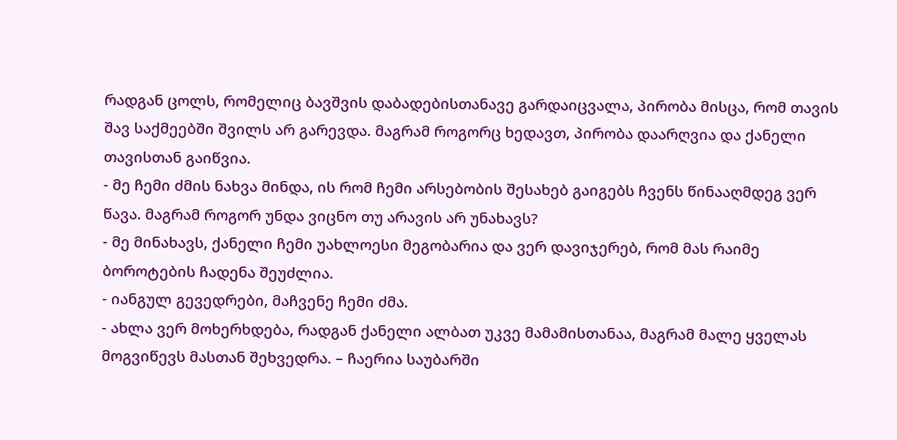რადგან ცოლს, რომელიც ბავშვის დაბადებისთანავე გარდაიცვალა, პირობა მისცა, რომ თავის შავ საქმეებში შვილს არ გარევდა. მაგრამ როგორც ხედავთ, პირობა დაარღვია და ქანელი თავისთან გაიწვია.
- მე ჩემი ძმის ნახვა მინდა, ის რომ ჩემი არსებობის შესახებ გაიგებს ჩვენს წინააღმდეგ ვერ წავა. მაგრამ როგორ უნდა ვიცნო თუ არავის არ უნახავს?
- მე მინახავს, ქანელი ჩემი უახლოესი მეგობარია და ვერ დავიჯერებ, რომ მას რაიმე ბოროტების ჩადენა შეუძლია.
- იანგულ გევედრები, მაჩვენე ჩემი ძმა.
- ახლა ვერ მოხერხდება, რადგან ქანელი ალბათ უკვე მამამისთანაა, მაგრამ მალე ყველას მოგვიწევს მასთან შეხვედრა. – ჩაერია საუბარში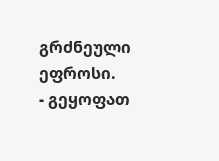გრძნეული ეფროსი.
- გეყოფათ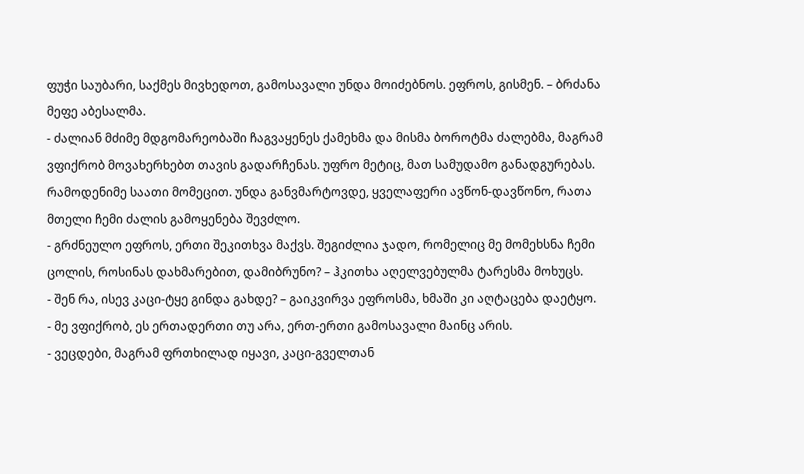ფუჭი საუბარი, საქმეს მივხედოთ, გამოსავალი უნდა მოიძებნოს. ეფროს, გისმენ. – ბრძანა მეფე აბესალმა.
- ძალიან მძიმე მდგომარეობაში ჩაგვაყენეს ქამეხმა და მისმა ბოროტმა ძალებმა, მაგრამ ვფიქრობ მოვახერხებთ თავის გადარჩენას. უფრო მეტიც, მათ სამუდამო განადგურებას. რამოდენიმე საათი მომეცით. უნდა განვმარტოვდე, ყველაფერი ავწონ-დავწონო, რათა მთელი ჩემი ძალის გამოყენება შევძლო.
- გრძნეულო ეფროს, ერთი შეკითხვა მაქვს. შეგიძლია ჯადო, რომელიც მე მომეხსნა ჩემი ცოლის, როსინას დახმარებით, დამიბრუნო? – ჰკითხა აღელვებულმა ტარესმა მოხუცს.
- შენ რა, ისევ კაცი-ტყე გინდა გახდე? – გაიკვირვა ეფროსმა, ხმაში კი აღტაცება დაეტყო.
- მე ვფიქრობ, ეს ერთადერთი თუ არა, ერთ-ერთი გამოსავალი მაინც არის.
- ვეცდები, მაგრამ ფრთხილად იყავი, კაცი-გველთან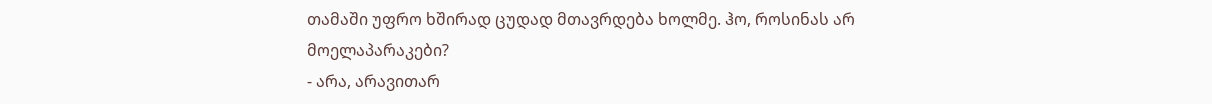თამაში უფრო ხშირად ცუდად მთავრდება ხოლმე. ჰო, როსინას არ მოელაპარაკები?
- არა, არავითარ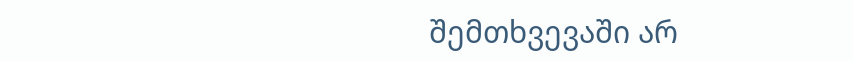შემთხვევაში არ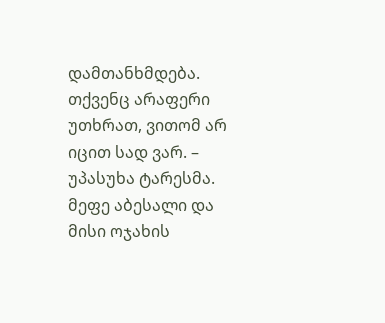დამთანხმდება. თქვენც არაფერი უთხრათ, ვითომ არ იცით სად ვარ. – უპასუხა ტარესმა.
მეფე აბესალი და მისი ოჯახის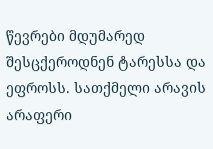წევრები მდუმარედ შესცქეროდნენ ტარესსა და ეფროსს. სათქმელი არავის არაფერი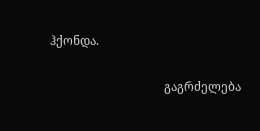ჰქონდა.

                                      გაგრძელება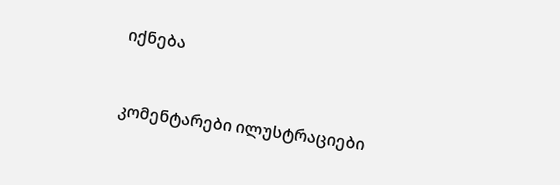იქნება



კომენტარები ილუსტრაციები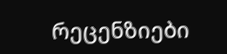რეცენზიები